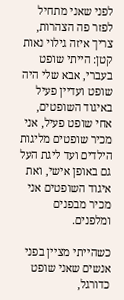לפני שאני מתחיל לפזר פה הצהרות, צריך איזה גילוי נאות קטן: הייתי שופט בעברי, אבא שלי היה שופט ועדיין פעיל באיגוד השופטים, אחי שופט פעיל, אני מכיר שופטים מליגות הילדים ועד ליגת העל גם באופן אישי, ואת איגוד השופטים אני מכיר מבפנים ומלפנים.

כשהייתי מציין בפני אנשים שאני שופט כדורגל,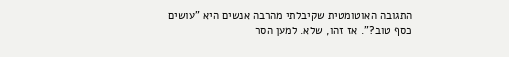התגובה האוטומטית שקיבלתי מהרבה אנשים היא "עושים כסף טוב?". אז זהו, שלא. למען הסר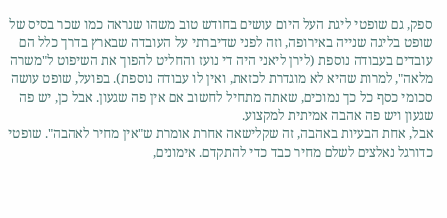ספק, גם שופטי ליגת העל היום עושים בחודש טוב משהו שנראה כמו שכר בסיס של שופט בליגה שנייה באירופה, וזה לפני שדיברתי על העובדה שבארץ בדרך כלל הם עובדים בעבודה נוספת (לירן ליאני היה די נועז והחליט להפוך את השיפוט ל"משרה מלאה", למרות שהיא לא מוגדרת לכזאת, ואין לו עבודה נוספת). בפועל, שופט עושה סכומי כסף כל כך נמוכים, שאתה מתחיל לחשוב אם אין פה שגעון. אבל כן, יש פה שגעון ויש פה אהבה אמיתית למקצוע.
אבל, אחת הבעיות באהבה, זה שקלישאה אחרת אומרת ש"אין מחיר לאהבה". שופטי כדורגל נאלצים לשלם מחיר כבד כדי להתקדם. אימונים,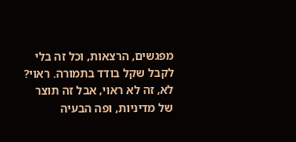מפגשים, הרצאות, וכל זה בלי לקבל שקל בודד בתמורה. ראוי? לא, זה לא ראוי, אבל זה תוצר של מדיניות, ופה הבעיה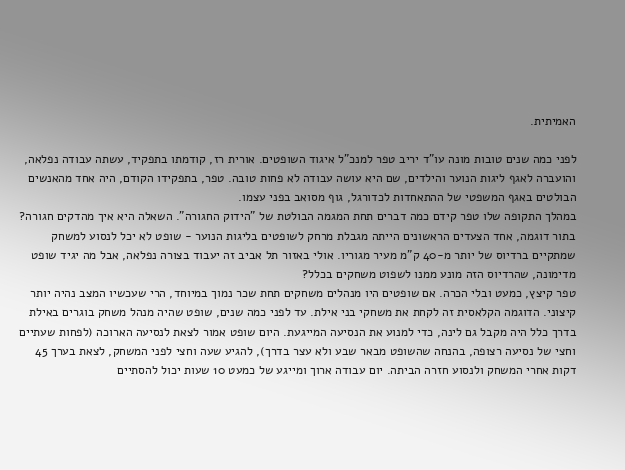האמיתית.

לפני כמה שנים טובות מונה עו"ד יריב טפר למנכ"ל איגוד השופטים. אורית רז, קודמתו בתפקיד, עשתה עבודה נפלאה, והועברה לאגף ליגות הנוער והילדים, שם היא עושה עבודה לא פחות טובה. טפר, בתפקידו הקודם, היה אחד מהאנשים הבולטים באגף המשפטי של ההתאחדות לכדורגל, גוף מסואב בפני עצמו.
במהלך התקופה שלו טפר קידם כמה דברים תחת המגמה הבולטת של "הידוק החגורה". השאלה היא איך מהדקים חגורה? בתור דוגמה, אחד הצעדים הראשונים הייתה מגבלת מרחק לשופטים בליגות הנוער - שופט לא יכל לנסוע למשחק שמתקיים ברדיוס של יותר מ-40 ק"מ מעיר מגוריו. אולי באזור תל אביב זה יעבוד בצורה נפלאה, אבל מה יגיד שופט מדימונה, שהרדיוס הזה מונע ממנו לשפוט משחקים בכלל?
טפר קיצץ, כמעט ובלי הכרה. אם שופטים היו מנהלים משחקים תחת שכר נמוך במיוחד, הרי שעכשיו המצב נהיה יותר קיצוני. הדוגמה הקלאסית זה לקחת את משחקי בני אילת. עד לפני כמה שנים, שופט שהיה מנהל משחק בוגרים באילת בדרך כלל היה מקבל גם לינה, כדי למנוע את הנסיעה המייגעת. היום שופט אמור לצאת לנסיעה הארוכה (לפחות שעתיים וחצי של נסיעה רצופה, בהנחה שהשופט מבאר שבע ולא עצר בדרך), להגיע שעה וחצי לפני המשחק, לצאת בערך 45 דקות אחרי המשחק ולנסוע חזרה הביתה. יום עבודה ארוך ומייגע של כמעט 10 שעות יכול להסתיים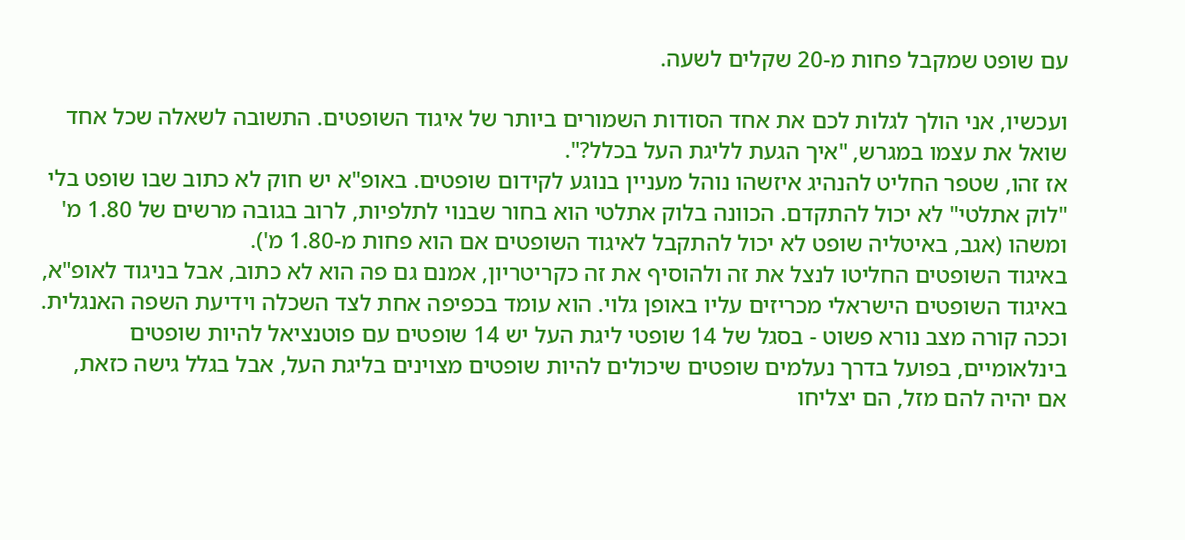עם שופט שמקבל פחות מ-20 שקלים לשעה.

ועכשיו, אני הולך לגלות לכם את אחד הסודות השמורים ביותר של איגוד השופטים. התשובה לשאלה שכל אחד שואל את עצמו במגרש, "איך הגעת לליגת העל בכלל?".
אז זהו, שטפר החליט להנהיג איזשהו נוהל מעניין בנוגע לקידום שופטים. באופ"א יש חוק לא כתוב שבו שופט בלי "לוק אתלטי" לא יכול להתקדם. הכוונה בלוק אתלטי הוא בחור שבנוי לתלפיות, לרוב בגובה מרשים של 1.80 מ' ומשהו (אגב, באיטליה שופט לא יכול להתקבל לאיגוד השופטים אם הוא פחות מ-1.80 מ').
באיגוד השופטים החליטו לנצל את זה ולהוסיף את זה כקריטריון, אמנם גם פה הוא לא כתוב, אבל בניגוד לאופ"א, באיגוד השופטים הישראלי מכריזים עליו באופן גלוי. הוא עומד בכפיפה אחת לצד השכלה וידיעת השפה האנגלית. וככה קורה מצב נורא פשוט - בסגל של 14 שופטי ליגת העל יש 14 שופטים עם פוטנציאל להיות שופטים בינלאומיים, בפועל בדרך נעלמים שופטים שיכולים להיות שופטים מצוינים בליגת העל, אבל בגלל גישה כזאת, אם יהיה להם מזל, הם יצליחו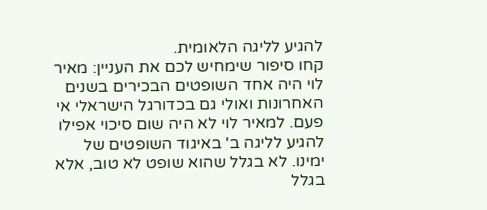להגיע לליגה הלאומית.
קחו סיפור שימחיש לכם את העניין: מאיר לוי היה אחד השופטים הבכירים בשנים האחרונות ואולי גם בכדורגל הישראלי אי פעם. למאיר לוי לא היה שום סיכוי אפילו להגיע לליגה ב' באיגוד השופטים של ימינו. לא בגלל שהוא שופט לא טוב, אלא בגלל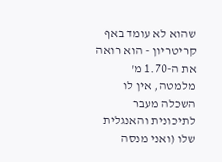שהוא לא עומד באף קריטריון - הוא רואה את ה-1.70 מ' מלמטה, אין לו השכלה מעבר לתיכונית והאנגלית שלו (ואני מנסה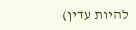להיות עדין)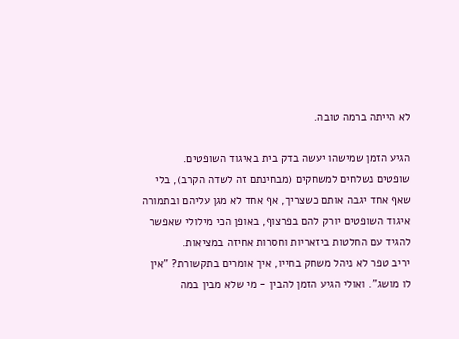לא הייתה ברמה טובה.

הגיע הזמן שמישהו יעשה בדק בית באיגוד השופטים.
שופטים נשלחים למשחקים (מבחינתם זה לשדה הקרב), בלי שאף אחד יגבה אותם כשצריך, אף אחד לא מגן עליהם ובתמורה איגוד השופטים יורק להם בפרצוף, באופן הכי מילולי שאפשר להגיד עם החלטות ביזאריות וחסרות אחיזה במציאות.
יריב טפר לא ניהל משחק בחייו, איך אומרים בתקשורת? "אין לו מושג". ואולי הגיע הזמן להבין - מי שלא מבין במה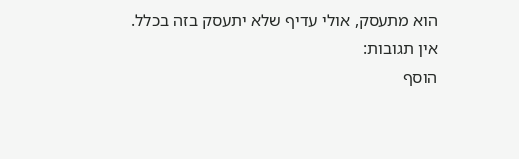הוא מתעסק, אולי עדיף שלא יתעסק בזה בכלל.
אין תגובות:
הוסף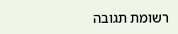רשומת תגובה